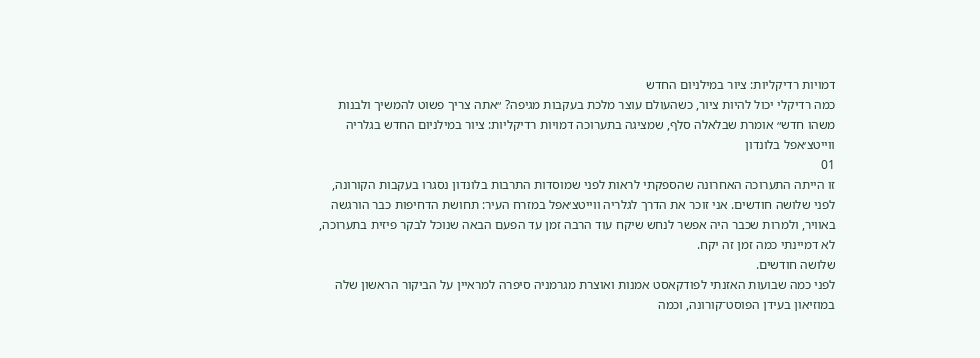דמויות רדיקליות: ציור במילניום החדש
כמה רדיקלי יכול להיות ציור, כשהעולם עוצר מלכת בעקבות מגיפה? ״אתה צריך פשוט להמשיך ולבנות משהו חדש״ אומרת שבלאלה סלף, שמציגה בתערוכה דמויות רדיקליות: ציור במילניום החדש בגלריה ווייטצ׳אפל בלונדון
01
זו הייתה התערוכה האחרונה שהספקתי לראות לפני שמוסדות התרבות בלונדון נסגרו בעקבות הקורונה, לפני שלושה חודשים. אני זוכר את הדרך לגלריה ווייטצ׳אפל במזרח העיר: תחושת הדחיפות כבר הורגשה באוויר, ולמרות שכבר היה אפשר לנחש שיקח עוד הרבה זמן עד הפעם הבאה שנוכל לבקר פיזית בתערוכה, לא דמיינתי כמה זמן זה יקח.
שלושה חודשים.
לפני כמה שבועות האזנתי לפודקאסט אמנות ואוצרת מגרמניה סיפרה למראיין על הביקור הראשון שלה במוזיאון בעידן הפוסט־קורונה, וכמה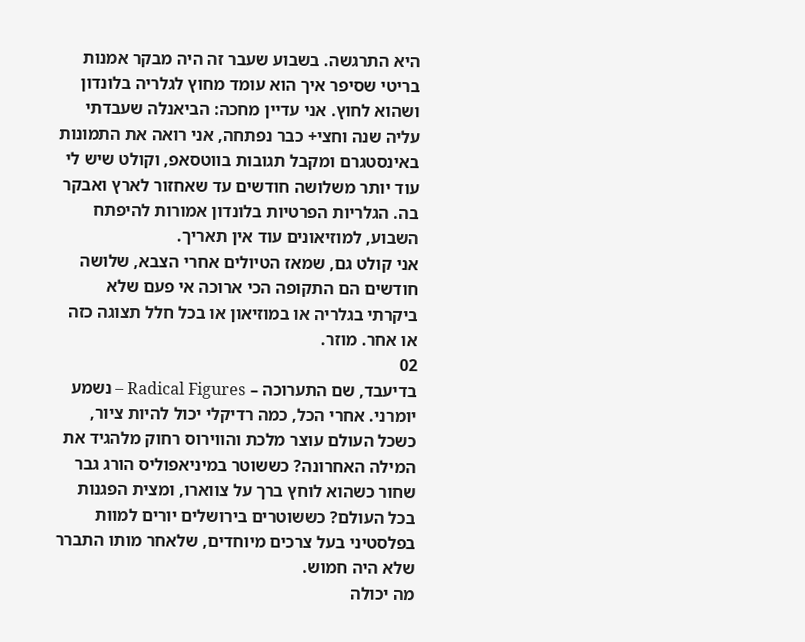היא התרגשה. בשבוע שעבר זה היה מבקר אמנות בריטי שסיפר איך הוא עומד מחוץ לגלריה בלונדון ושהוא לחוץ. אני עדיין מחכה: הביאנלה שעבדתי עליה שנה וחצי+ כבר נפתחה, אני רואה את התמונות באינסטגרם ומקבל תגובות בווטסאפ, וקולט שיש לי עוד יותר משלושה חודשים עד שאחזור לארץ ואבקר בה. הגלריות הפרטיות בלונדון אמורות להיפתח השבוע, למוזיאונים עוד אין תאריך.
אני קולט גם, שמאז הטיולים אחרי הצבא, שלושה חודשים הם התקופה הכי ארוכה אי פעם שלא ביקרתי בגלריה או במוזיאון או בכל חלל תצוגה כזה או אחר. מוזר.
02
בדיעבד, שם התערוכה – Radical Figures – נשמע יומרני. אחרי הכל, כמה רדיקלי יכול להיות ציור, כשכל העולם עוצר מלכת והווירוס רחוק מלהגיד את המילה האחרונה? כששוטר במיניאפוליס הורג גבר שחור כשהוא לוחץ ברך על צווארו, ומצית הפגנות בכל העולם? כששוטרים בירושלים יורים למוות בפלסטיני בעל צרכים מיוחדים, שלאחר מותו התברר שלא היה חמוש.
מה יכולה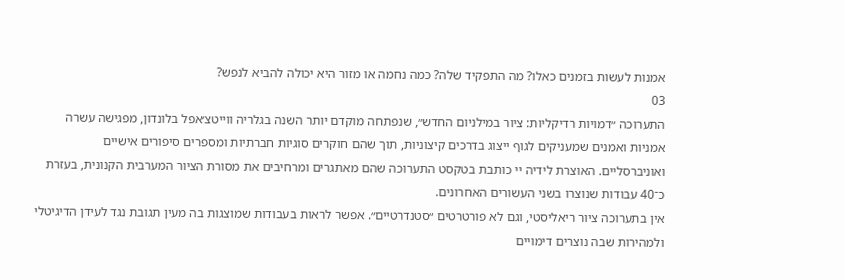אמנות לעשות בזמנים כאלו? מה התפקיד שלה? כמה נחמה או מזור היא יכולה להביא לנפש?
03
התערוכה ״דמויות רדיקליות: ציור במילניום החדש״, שנפתחה מוקדם יותר השנה בגלריה ווייטצ׳אפל בלונדון, מפגישה עשרה אמניות ואמנים שמעניקים לגוף ייצוג בדרכים קיצוניות, תוך שהם חוקרים סוגיות חברתיות ומספרים סיפורים אישיים ואוניברסליים. האוצרת לידיה יי כותבת בטקסט התערוכה שהם מאתגרים ומרחיבים את מסורת הציור המערבית הקנונית, בעזרת כ־40 עבודות שנוצרו בשני העשורים האחרונים.
אין בתערוכה ציור ריאליסטי, וגם לא פורטרטים ״סטנדרטיים״. אפשר לראות בעבודות שמוצגות בה מעין תגובת נגד לעידן הדיגיטלי ולמהירות שבה נוצרים דימויים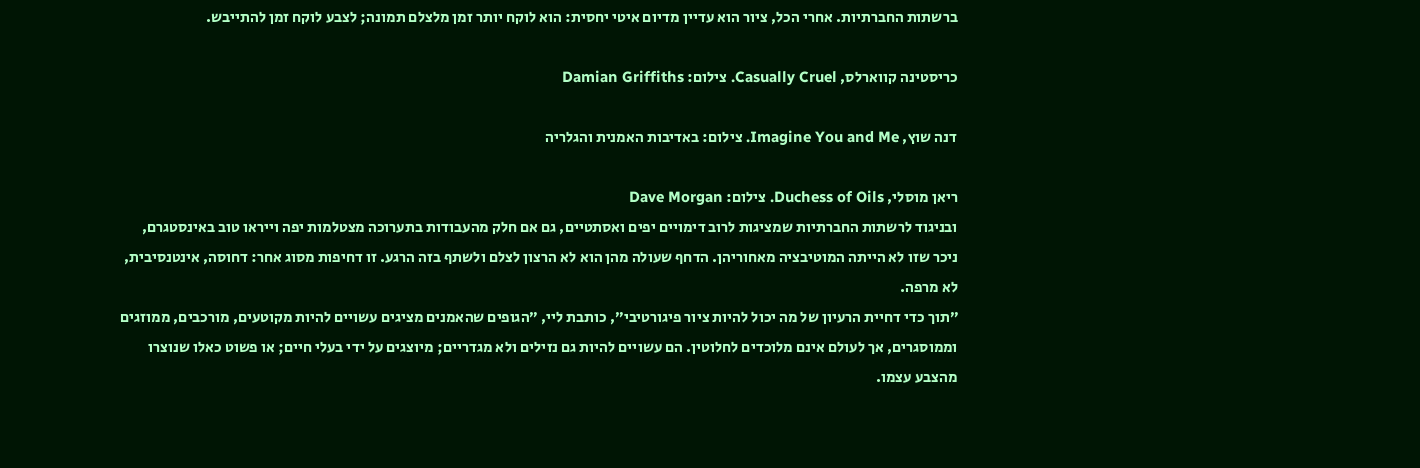ברשתות החברתיות. אחרי הכל, ציור הוא עדיין מדיום איטי יחסית: הוא לוקח יותר זמן מלצלם תמונה; לצבע לוקח זמן להתייבש.

כריסטינה קווארלס, Casually Cruel. צילום: Damian Griffiths

דנה שוץ, Imagine You and Me. צילום: באדיבות האמנית והגלריה

ריאן מוסלי, Duchess of Oils. צילום: Dave Morgan
ובניגוד לרשתות החברתיות שמציגות לרוב דימויים יפים ואסתטיים, גם אם חלק מהעבודות בתערוכה מצטלמות יפה וייראו טוב באינסטגרם, ניכר שזו לא הייתה המוטיבציה מאחוריהן. הדחף שעולה מהן הוא לא הרצון לצלם ולשתף בזה הרגע. זו דחיפות מסוג אחר: דחוסה, אינטנסיבית, לא מרפה.
״תוך כדי דחיית הרעיון של מה יכול להיות ציור פיגורטיבי״, כותבת ליי, ״הגופים שהאמנים מציגים עשויים להיות מקוטעים, מורכבים, ממוזגים וממוסגרים, אך לעולם אינם מלוכדים לחלוטין. הם עשויים להיות גם נזילים ולא מגדריים; מיוצגים על ידי בעלי חיים; או פשוט כאלו שנוצרו מהצבע עצמו.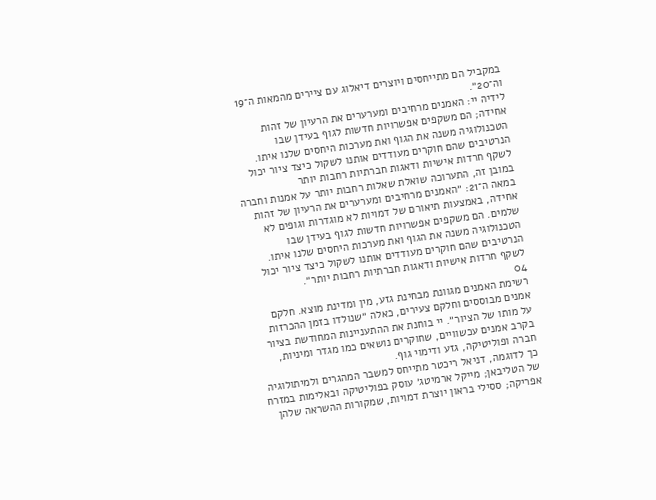במקביל הם מתייחסים ויוצרים דיאלוג עם ציירים מהמאות ה־19 וה־20״.
לידיה יי: האמנים מרחיבים ומערערים את הרעיון של זהות אחידה; הם משקפים אפשרויות חדשות לגוף בעידן שבו הטכנולוגיה משנה את הגוף ואת מערכות היחסים שלנו איתו. הנרטיבים שהם חוקרים מעודדים אותנו לשקול כיצד ציור יכול לשקף חרדות אישיות ודאגות חברתיות רחבות יותר
במובן זה, התערוכה שואלת שאלות רחבות יותר על אמנות וחברה במאה ה־21: ״האמנים מרחיבים ומערערים את הרעיון של זהות אחידה, באמצעות תיאורם של דמויות לא מוגדרות וגופים לא שלמים. הם משקפים אפשרויות חדשות לגוף בעידן שבו הטכנולוגיה משנה את הגוף ואת מערכות היחסים שלנו איתו. הנרטיבים שהם חוקרים מעודדים אותנו לשקול כיצד ציור יכול לשקף חרדות אישיות ודאגות חברתיות רחבות יותר״.
04
רשימת האמנים מגוונת מבחינת גזע, מין ומדינת מוצא. חלקם אמנים מבוססים וחלקם צעירים, כאלה ״שנולדו בזמן ההכרזות על מותו של הציור״. יי בוחנת את ההתעניינות המחודשת בציור בקרב אמנים עכשוויים, שחוקרים נושאים כמו מגדר ומיניות, חברה ופוליטיקה, גזע ודימוי גוף.
כך לדוגמה, דניאל ריכטר מתייחס למשבר המהגרים ולמיתולוגיה של הטליבאן; מייקל ארמיטג׳ עוסק בפוליטיקה ובאלימות במזרח אפריקה; ססילי בראון יוצרת דמויות, שמקורות ההשראה שלהן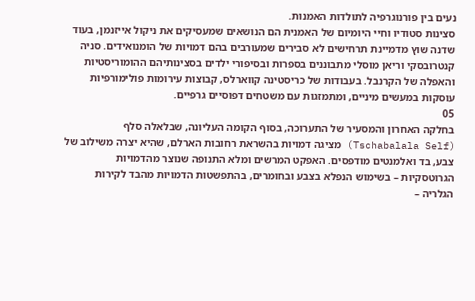נעים בין פורנוגרפיה לתולדות האמנות.
סצינות סטודיו וחיי היומיום של האמנית הם הנושאים שמעסיקים את ניקול אייזנמן, בעוד שדנה שוץ מדמיינת תרחישים לא סבירים שמעורבים בהם דמויות של הומנואידים. סניה קנטרובסקי וריאן מוסלי מתבוננים בספרות ובסיפורי ילדים בסצינותיהם ההומוריסטיות והאפלה של הקרנבל. בעבודות של כריסטינה קווארלס, קבוצות עירומות פולימורפיות עוסקות במעשים מיניים, ומתמזגות עם משטחים דפוסיים גרפיים.
05
בחלקה האחרון והמסעיר של התערוכה, בסוף הקומה העליונה, שבלאלה סלף (Tschabalala Self) מציגה דמויות בהשראת רחובות הארלם, שהיא יצרה משילוב של צבע, בד ואלמנטים מודפסים. האפקט המרשים ומלא התנופה שנוצר מהדמויות הגרוטסקיות – בשימוש הנפלא בצבע ובחומרים, בהתפשטות הדמויות מהבד לקירות הגלריה –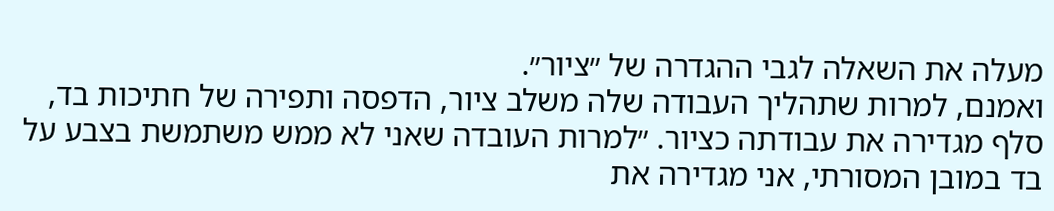מעלה את השאלה לגבי ההגדרה של ״ציור״.
ואמנם, למרות שתהליך העבודה שלה משלב ציור, הדפסה ותפירה של חתיכות בד, סלף מגדירה את עבודתה כציור. ״למרות העובדה שאני לא ממש משתמשת בצבע על בד במובן המסורתי, אני מגדירה את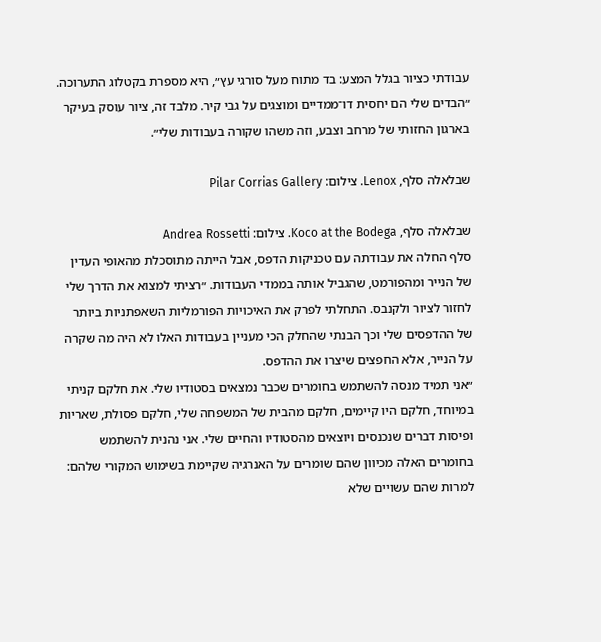עבודתי כציור בגלל המצע: בד מתוח מעל סורגי עץ״, היא מספרת בקטלוג התערוכה. ״הבדים שלי הם יחסית דו־ממדיים ומוצגים על גבי קיר. מלבד זה, ציור עוסק בעיקר בארגון החזותי של מרחב וצבע, וזה משהו שקורה בעבודות שלי״.

שבלאלה סלף, Lenox. צילום: Pilar Corrias Gallery

שבלאלה סלף, Koco at the Bodega. צילום: Andrea Rossetti
סלף החלה את עבודתה עם טכניקות הדפס, אבל הייתה מתוסכלת מהאופי העדין של הנייר ומהפורמט, שהגביל אותה בממדי העבודות. ״רציתי למצוא את הדרך שלי לחזור לציור ולקנבס. התחלתי לפרק את האיכויות הפורמליות השאפתניות ביותר של ההדפסים שלי וכך הבנתי שהחלק הכי מעניין בעבודות האלו לא היה מה שקרה על הנייר, אלא החפצים שיצרו את ההדפס.
״אני תמיד מנסה להשתמש בחומרים שכבר נמצאים בסטודיו שלי. את חלקם קניתי במיוחד, חלקם היו קיימים, חלקם מהבית של המשפחה שלי, חלקם פסולת, שאריות ופיסות דברים שנכנסים ויוצאים מהסטודיו והחיים שלי. אני נהנית להשתמש בחומרים האלה מכיוון שהם שומרים על האנרגיה שקיימת בשימוש המקורי שלהם: למרות שהם עשויים שלא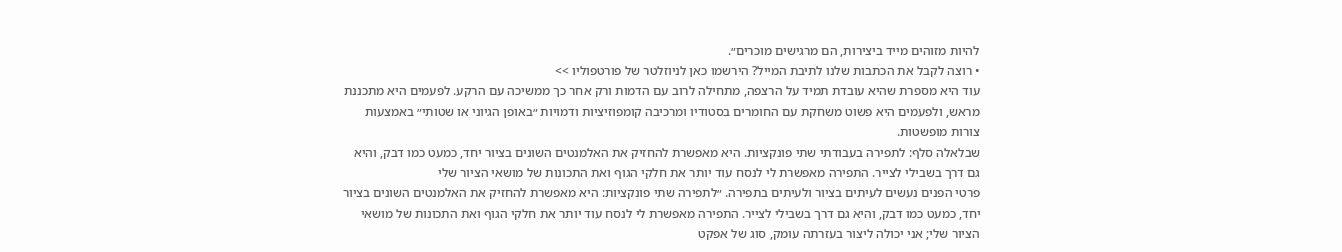להיות מזוהים מייד ביצירות, הם מרגישים מוכרים״.
• רוצה לקבל את הכתבות שלנו לתיבת המייל? הירשמו כאן לניוזלטר של פורטפוליו >>
עוד היא מספרת שהיא עובדת תמיד על הרצפה, מתחילה לרוב עם הדמות ורק אחר כך ממשיכה עם הרקע. לפעמים היא מתכננת מראש, ולפעמים היא פשוט משחקת עם החומרים בסטודיו ומרכיבה קומפוזיציות ודמויות ״באופן הגיוני או שטותי״ באמצעות צורות מופשטות.
שבלאלה סלף: לתפירה בעבודתי שתי פונקציות. היא מאפשרת להחזיק את האלמנטים השונים בציור יחד, כמעט כמו דבק, והיא גם דרך בשבילי לצייר. התפירה מאפשרת לי לנסח עוד יותר את חלקי הגוף ואת התכונות של מושאי הציור שלי
פרטי הפנים נעשים לעיתים בציור ולעיתים בתפירה. ״לתפירה שתי פונקציות: היא מאפשרת להחזיק את האלמנטים השונים בציור יחד, כמעט כמו דבק, והיא גם דרך בשבילי לצייר. התפירה מאפשרת לי לנסח עוד יותר את חלקי הגוף ואת התכונות של מושאי הציור שלי; אני יכולה ליצור בעזרתה עומק, סוג של אפקט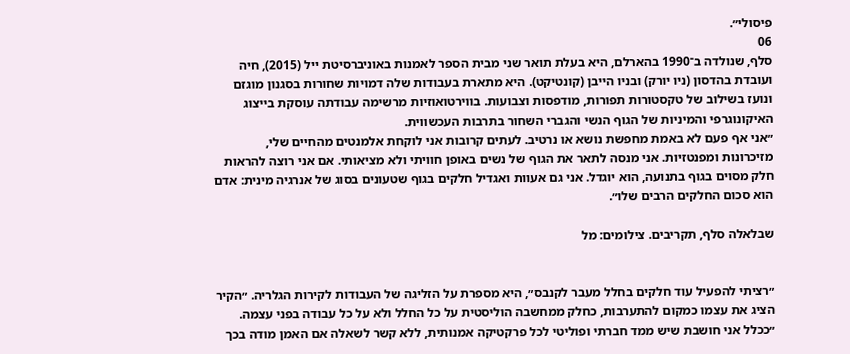פיסולי״.
06
סלף, שנולדה ב־1990 בהארלם, היא בעלת תואר שני מבית הספר לאמנות באוניברסיטת ייל (2015), חיה ועובדת בהדסון (ניו יורק) ובניו הייבן (קונטיקט). היא מתארת בעבודות שלה דמויות שחורות בסגנון מוגזם ונועז בשילוב של טקסטורות תפורות, מודפסות וצבועות. בווירטואוזיות מרשימה עבודתה עוסקת בייצוג האיקונוגרפי והמיניות של הגוף הנשי והגברי השחור בתרבות העכשווית.
״אני אף פעם לא באמת מחפשת נושא או נרטיב. לעתים קרובות אני לוקחת אלמנטים מהחיים שלי, מזיכרונות ומפנטזיות. אני מנסה לתאר את הגוף של נשים באופן חוויתי ולא מציאותי. אם אני רוצה להראות חלק מסוים בגוף בתנועה, הוא יוגדל. אני גם אעוות ואגדיל חלקים בגוף שטעונים בסוג של אנרגיה מינית: אדם הוא סכום החלקים הרבים שלו״.

שבלאלה סלף, תקריבים. צילומים: מל


״רציתי להפעיל עוד חלקים בחלל מעבר לקנבס״, היא מספרת על הזליגה של העבודות לקירות הגלריה. ״הקיר הציג את עצמו כמקום להתערבות, כחלק ממחשבה הוליסטית על כל החלל ולא על כל עבודה בפני עצמה.
״ככלל אני חושבת שיש ממד חברתי ופוליטי לכל פרקטיקה אמנותית, ללא קשר לשאלה אם האמן מודה בכך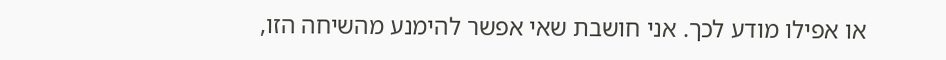או אפילו מודע לכך. אני חושבת שאי אפשר להימנע מהשיחה הזו,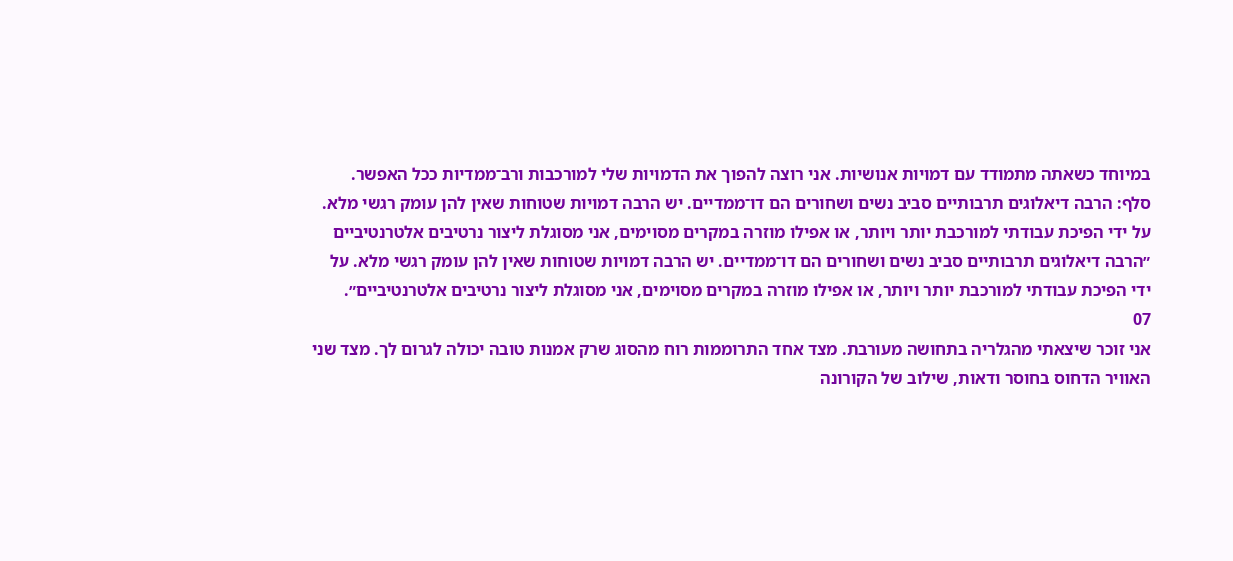במיוחד כשאתה מתמודד עם דמויות אנושיות. אני רוצה להפוך את הדמויות שלי למורכבות ורב־ממדיות ככל האפשר.
סלף: הרבה דיאלוגים תרבותיים סביב נשים ושחורים הם דו־ממדיים. יש הרבה דמויות שטוחות שאין להן עומק רגשי מלא. על ידי הפיכת עבודתי למורכבת יותר ויותר, או אפילו מוזרה במקרים מסוימים, אני מסוגלת ליצור נרטיבים אלטרנטיביים
״הרבה דיאלוגים תרבותיים סביב נשים ושחורים הם דו־ממדיים. יש הרבה דמויות שטוחות שאין להן עומק רגשי מלא. על ידי הפיכת עבודתי למורכבת יותר ויותר, או אפילו מוזרה במקרים מסוימים, אני מסוגלת ליצור נרטיבים אלטרנטיביים״.
07
אני זוכר שיצאתי מהגלריה בתחושה מעורבת. מצד אחד התרוממות רוח מהסוג שרק אמנות טובה יכולה לגרום לך. מצד שני האוויר הדחוס בחוסר ודאות, שילוב של הקורונה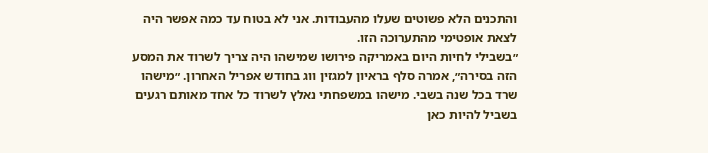והתכנים הלא פשוטים שעלו מהעבודות. אני לא בטוח עד כמה אפשר היה לצאת אופטימי מהתערוכה הזו.
״בשבילי לחיות היום באמריקה פירושו שמישהו היה צריך לשרוד את המסע הזה בסירה״, אמרה סלף בראיון למגזין ווג בחודש אפריל האחרון. ״מישהו שרד בכל שנה בשבי. מישהו במשפחתי נאלץ לשרוד כל אחד מאותם רגעים בשביל להיות כאן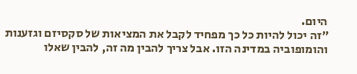היום.
״זה יכול להיות כל כך מפחיד לקבל את המציאות של סקסיזם וגזענות והומופוביה במדינה הזו. אבל צריך להבין מה זה, להבין שאלו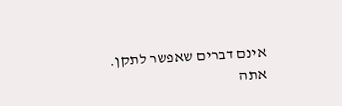אינם דברים שאפשר לתקן. אתה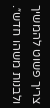צריך פשוט להמשיך ולבנות משהו חדש״.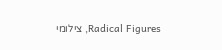Radical Figures, צילומי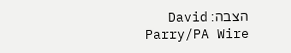הצבה: David Parry/PA Wire